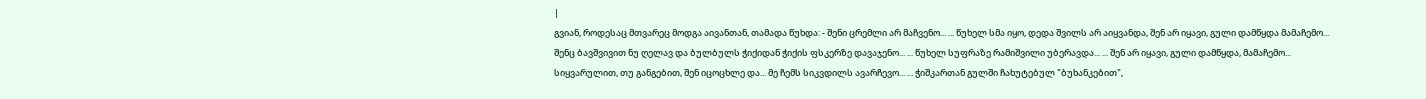|
გვიან, როდესაც მთვარეც მოდგა აივანთან, თამადა წუხდა: - შენი ცრემლი არ მაჩვენო... ... წუხელ სმა იყო, დედა შვილს არ აიყვანდა, შენ არ იყავი, გული დამწყდა მამაჩემო...
შენც ბავშვივით ნუ ღელავ და ბულბულს ჭიქიდან ჭიქის ფსკერზე დავაჯენო... ... წუხელ სუფრაზე რამიშვილი უბერავდა... ... შენ არ იყავი, გული დამწყდა, მამაჩემო...
სიყვარულით, თუ განგებით, შენ იცოცხლე და... მე ჩემს სიკვდილს ავარჩევო... ... ჭიშკართან გულში ჩახუტებულ "ბუხანკებით",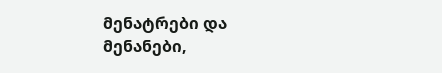მენატრები და მენანები,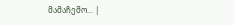მამაჩემო... |